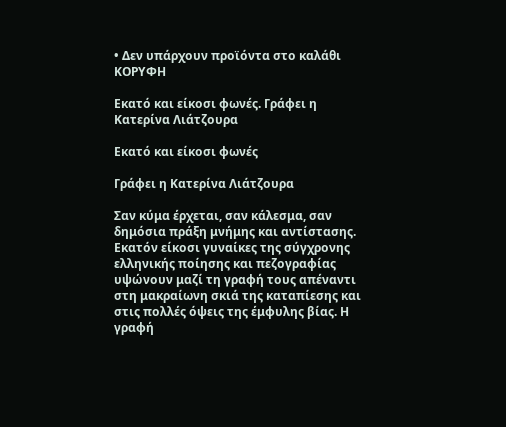• Δεν υπάρχουν προϊόντα στο καλάθι
ΚΟΡΥΦΗ

Εκατό και είκοσι φωνές. Γράφει η Κατερίνα Λιάτζουρα

Εκατό και είκοσι φωνές

Γράφει η Κατερίνα Λιάτζουρα

Σαν κύμα έρχεται, σαν κάλεσμα, σαν δημόσια πράξη μνήμης και αντίστασης. Εκατόν είκοσι γυναίκες της σύγχρονης ελληνικής ποίησης και πεζογραφίας υψώνουν μαζί τη γραφή τους απέναντι στη μακραίωνη σκιά της καταπίεσης και στις πολλές όψεις της έμφυλης βίας. Η γραφή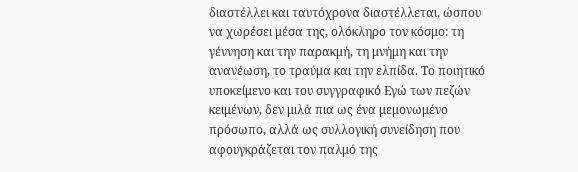διαστέλλει και ταυτόχρονα διαστέλλεται, ώσπου να χωρέσει μέσα της, ολόκληρο τον κόσμο: τη γέννηση και την παρακμή, τη μνήμη και την ανανέωση, το τραύμα και την ελπίδα. Το ποιητικό υποκείμενο και του συγγραφικό Εγώ των πεζών κειμένων, δεν μιλά πια ως ένα μεμονωμένο πρόσωπο, αλλά ως συλλογική συνείδηση που αφουγκράζεται τον παλμό της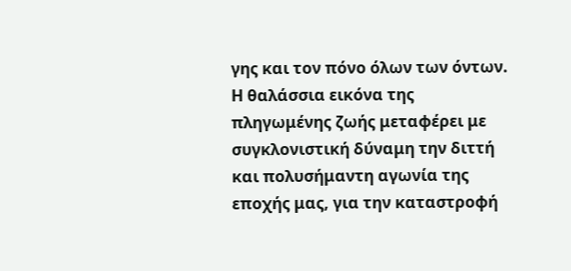γης και τον πόνο όλων των όντων. Η θαλάσσια εικόνα της πληγωμένης ζωής μεταφέρει με συγκλονιστική δύναμη την διττή και πολυσήμαντη αγωνία της εποχής μας, για την καταστροφή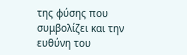της φύσης που συμβολίζει και την ευθύνη του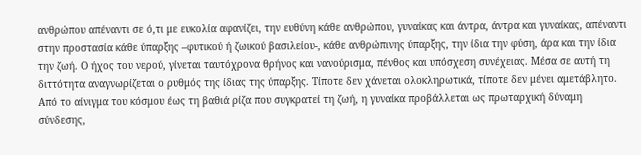ανθρώπου απέναντι σε ό,τι με ευκολία αφανίζει, την ευθύνη κάθε ανθρώπου, γυναίκας και άντρα, άντρα και γυναίκας, απέναντι στην προστασία κάθε ύπαρξης –φυτικού ή ζωικού βασιλείου-, κάθε ανθρώπινης ύπαρξης, την ίδια την φύση, άρα και την ίδια την ζωή. Ο ήχος του νερού, γίνεται ταυτόχρονα θρήνος και νανούρισμα, πένθος και υπόσχεση συνέχειας. Μέσα σε αυτή τη διττότητα αναγνωρίζεται ο ρυθμός της ίδιας της ύπαρξης. Τίποτε δεν χάνεται ολοκληρωτικά, τίποτε δεν μένει αμετάβλητο. Από το αίνιγμα του κόσμου έως τη βαθιά ρίζα που συγκρατεί τη ζωή, η γυναίκα προβάλλεται ως πρωταρχική δύναμη σύνδεσης,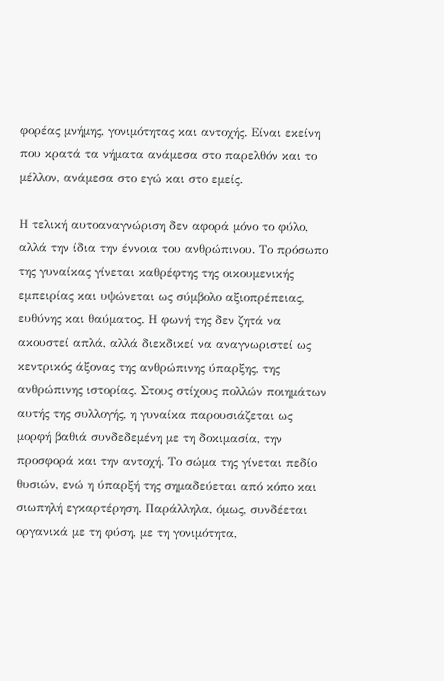φορέας μνήμης, γονιμότητας και αντοχής. Είναι εκείνη που κρατά τα νήματα ανάμεσα στο παρελθόν και το μέλλον, ανάμεσα στο εγώ και στο εμείς.

Η τελική αυτοαναγνώριση δεν αφορά μόνο το φύλο, αλλά την ίδια την έννοια του ανθρώπινου. Το πρόσωπο της γυναίκας γίνεται καθρέφτης της οικουμενικής εμπειρίας και υψώνεται ως σύμβολο αξιοπρέπειας, ευθύνης και θαύματος. Η φωνή της δεν ζητά να ακουστεί απλά, αλλά διεκδικεί να αναγνωριστεί ως κεντρικός άξονας της ανθρώπινης ύπαρξης, της ανθρώπινης ιστορίας. Στους στίχους πολλών ποιημάτων αυτής της συλλογής, η γυναίκα παρουσιάζεται ως μορφή βαθιά συνδεδεμένη με τη δοκιμασία, την προσφορά και την αντοχή. Το σώμα της γίνεται πεδίο θυσιών, ενώ η ύπαρξή της σημαδεύεται από κόπο και σιωπηλή εγκαρτέρηση. Παράλληλα, όμως, συνδέεται οργανικά με τη φύση, με τη γονιμότητα,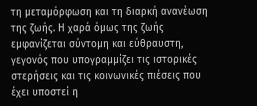τη μεταμόρφωση και τη διαρκή ανανέωση της ζωής. Η χαρά όμως της ζωής εμφανίζεται σύντομη και εύθραυστη, γεγονός που υπογραμμίζει τις ιστορικές στερήσεις και τις κοινωνικές πιέσεις που έχει υποστεί η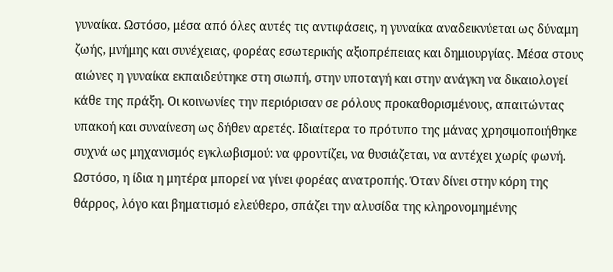γυναίκα. Ωστόσο, μέσα από όλες αυτές τις αντιφάσεις, η γυναίκα αναδεικνύεται ως δύναμη ζωής, μνήμης και συνέχειας, φορέας εσωτερικής αξιοπρέπειας και δημιουργίας. Μέσα στους αιώνες η γυναίκα εκπαιδεύτηκε στη σιωπή, στην υποταγή και στην ανάγκη να δικαιολογεί κάθε της πράξη. Οι κοινωνίες την περιόρισαν σε ρόλους προκαθορισμένους, απαιτώντας υπακοή και συναίνεση ως δήθεν αρετές. Ιδιαίτερα το πρότυπο της μάνας χρησιμοποιήθηκε συχνά ως μηχανισμός εγκλωβισμού: να φροντίζει, να θυσιάζεται, να αντέχει χωρίς φωνή. Ωστόσο, η ίδια η μητέρα μπορεί να γίνει φορέας ανατροπής. Όταν δίνει στην κόρη της θάρρος, λόγο και βηματισμό ελεύθερο, σπάζει την αλυσίδα της κληρονομημένης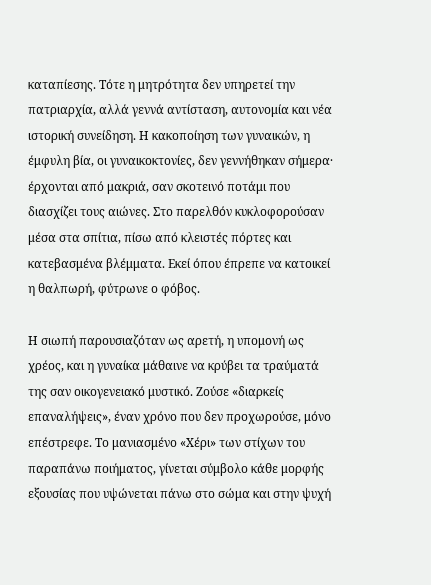καταπίεσης. Τότε η μητρότητα δεν υπηρετεί την πατριαρχία, αλλά γεννά αντίσταση, αυτονομία και νέα ιστορική συνείδηση. Η κακοποίηση των γυναικών, η έμφυλη βία, οι γυναικοκτονίες, δεν γεννήθηκαν σήμερα· έρχονται από μακριά, σαν σκοτεινό ποτάμι που διασχίζει τους αιώνες. Στο παρελθόν κυκλοφορούσαν μέσα στα σπίτια, πίσω από κλειστές πόρτες και κατεβασμένα βλέμματα. Εκεί όπου έπρεπε να κατοικεί η θαλπωρή, φύτρωνε ο φόβος.

Η σιωπή παρουσιαζόταν ως αρετή, η υπομονή ως χρέος, και η γυναίκα μάθαινε να κρύβει τα τραύματά της σαν οικογενειακό μυστικό. Ζούσε «διαρκείς επαναλήψεις», έναν χρόνο που δεν προχωρούσε, μόνο επέστρεφε. Το μανιασμένο «Χέρι» των στίχων του παραπάνω ποιήματος, γίνεται σύμβολο κάθε μορφής εξουσίας που υψώνεται πάνω στο σώμα και στην ψυχή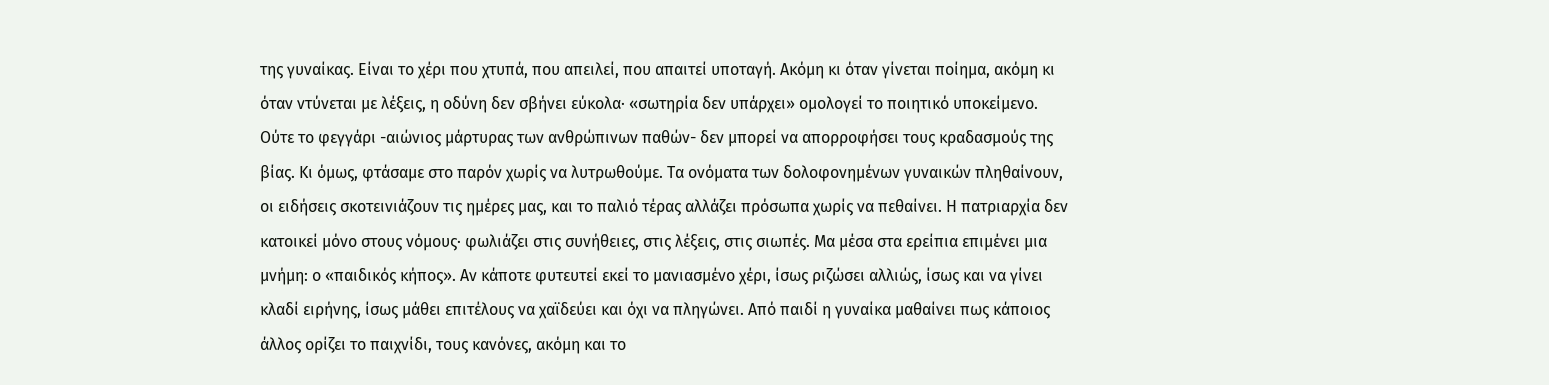της γυναίκας. Είναι το χέρι που χτυπά, που απειλεί, που απαιτεί υποταγή. Ακόμη κι όταν γίνεται ποίημα, ακόμη κι όταν ντύνεται με λέξεις, η οδύνη δεν σβήνει εύκολα· «σωτηρία δεν υπάρχει» ομολογεί το ποιητικό υποκείμενο. Ούτε το φεγγάρι -αιώνιος μάρτυρας των ανθρώπινων παθών- δεν μπορεί να απορροφήσει τους κραδασμούς της βίας. Κι όμως, φτάσαμε στο παρόν χωρίς να λυτρωθούμε. Τα ονόματα των δολοφονημένων γυναικών πληθαίνουν, οι ειδήσεις σκοτεινιάζουν τις ημέρες μας, και το παλιό τέρας αλλάζει πρόσωπα χωρίς να πεθαίνει. Η πατριαρχία δεν κατοικεί μόνο στους νόμους· φωλιάζει στις συνήθειες, στις λέξεις, στις σιωπές. Μα μέσα στα ερείπια επιμένει μια μνήμη: ο «παιδικός κήπος». Αν κάποτε φυτευτεί εκεί το μανιασμένο χέρι, ίσως ριζώσει αλλιώς, ίσως και να γίνει κλαδί ειρήνης, ίσως μάθει επιτέλους να χαϊδεύει και όχι να πληγώνει. Από παιδί η γυναίκα μαθαίνει πως κάποιος άλλος ορίζει το παιχνίδι, τους κανόνες, ακόμη και το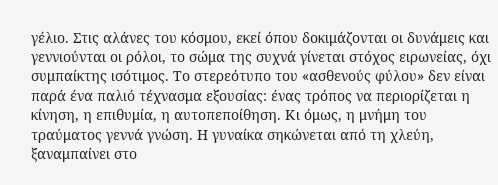γέλιο. Στις αλάνες του κόσμου, εκεί όπου δοκιμάζονται οι δυνάμεις και γεννιούνται οι ρόλοι, το σώμα της συχνά γίνεται στόχος ειρωνείας, όχι συμπαίκτης ισότιμος. Το στερεότυπο του «ασθενούς φύλου» δεν είναι παρά ένα παλιό τέχνασμα εξουσίας: ένας τρόπος να περιορίζεται η κίνηση, η επιθυμία, η αυτοπεποίθηση. Κι όμως, η μνήμη του τραύματος γεννά γνώση. Η γυναίκα σηκώνεται από τη χλεύη, ξαναμπαίνει στο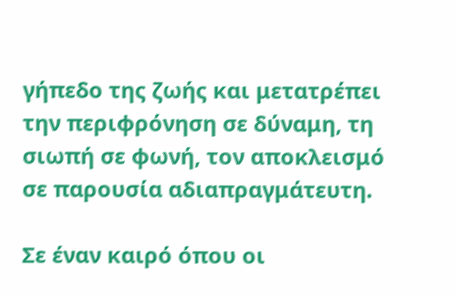γήπεδο της ζωής και μετατρέπει την περιφρόνηση σε δύναμη, τη σιωπή σε φωνή, τον αποκλεισμό σε παρουσία αδιαπραγμάτευτη.

Σε έναν καιρό όπου οι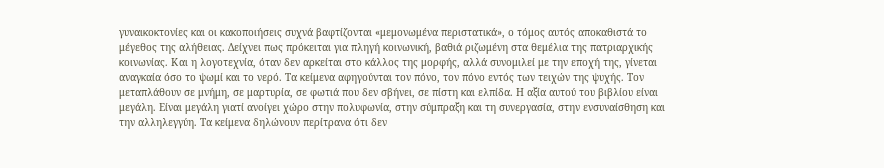γυναικοκτονίες και οι κακοποιήσεις συχνά βαφτίζονται «μεμονωμένα περιστατικά», ο τόμος αυτός αποκαθιστά το μέγεθος της αλήθειας. Δείχνει πως πρόκειται για πληγή κοινωνική, βαθιά ριζωμένη στα θεμέλια της πατριαρχικής κοινωνίας. Και η λογοτεχνία, όταν δεν αρκείται στο κάλλος της μορφής, αλλά συνομιλεί με την εποχή της, γίνεται αναγκαία όσο το ψωμί και το νερό. Τα κείμενα αφηγούνται τον πόνο, τον πόνο εντός των τειχών της ψυχής. Τον μεταπλάθουν σε μνήμη, σε μαρτυρία, σε φωτιά που δεν σβήνει, σε πίστη και ελπίδα. Η αξία αυτού του βιβλίου είναι μεγάλη. Είναι μεγάλη γιατί ανοίγει χώρο στην πολυφωνία, στην σύμπραξη και τη συνεργασία, στην ενσυναίσθηση και την αλληλεγγύη. Τα κείμενα δηλώνουν περίτρανα ότι δεν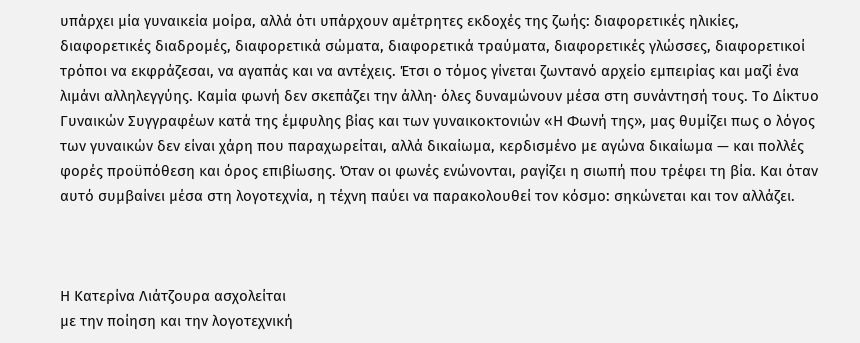υπάρχει μία γυναικεία μοίρα, αλλά ότι υπάρχουν αμέτρητες εκδοχές της ζωής: διαφορετικές ηλικίες, διαφορετικές διαδρομές, διαφορετικά σώματα, διαφορετικά τραύματα, διαφορετικές γλώσσες, διαφορετικοί τρόποι να εκφράζεσαι, να αγαπάς και να αντέχεις. Έτσι ο τόμος γίνεται ζωντανό αρχείο εμπειρίας και μαζί ένα λιμάνι αλληλεγγύης. Καμία φωνή δεν σκεπάζει την άλλη· όλες δυναμώνουν μέσα στη συνάντησή τους. Το Δίκτυο Γυναικών Συγγραφέων κατά της έμφυλης βίας και των γυναικοκτονιών «Η Φωνή της», μας θυμίζει πως ο λόγος των γυναικών δεν είναι χάρη που παραχωρείται, αλλά δικαίωμα, κερδισμένο με αγώνα δικαίωμα — και πολλές φορές προϋπόθεση και όρος επιβίωσης. Όταν οι φωνές ενώνονται, ραγίζει η σιωπή που τρέφει τη βία. Και όταν αυτό συμβαίνει μέσα στη λογοτεχνία, η τέχνη παύει να παρακολουθεί τον κόσμο: σηκώνεται και τον αλλάζει.



Η Κατερίνα Λιάτζουρα ασχολείται
με την ποίηση και την λογοτεχνική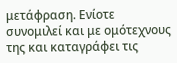μετάφραση. Ενίοτε συνομιλεί και με ομότεχνους της και καταγράφει τις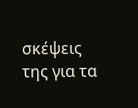σκέψεις της για τα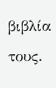βιβλία τους.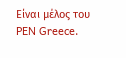Είναι μέλος του PEN Greece.